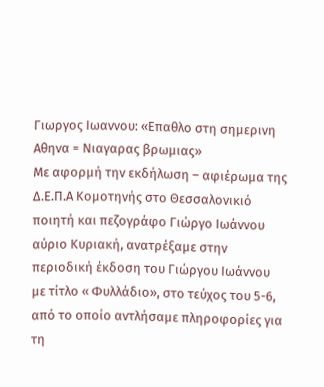Γιωργος Ιωαννου: «Επαθλο στη σημερινη Αθηνα = Νιαγαρας βρωμιας»
Με αφορμή την εκδήλωση – αφιέρωμα της Δ.Ε.Π.Α Κομοτηνής στο Θεσσαλονικιό ποιητή και πεζογράφο Γιώργο Ιωάννου αύριο Κυριακή, ανατρέξαμε στην περιοδική έκδοση του Γιώργου Ιωάννου με τίτλο « Φυλλάδιο», στο τεύχος του 5-6, από το οποίο αντλήσαμε πληροφορίες για τη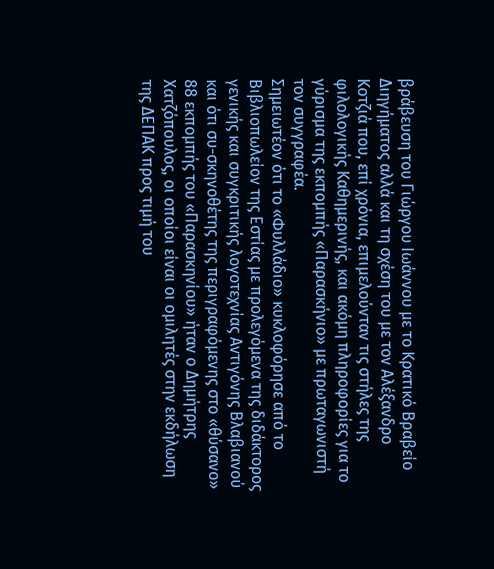βράβευση του Γιώργου Ιωάννου με το Κρατικό Βραβείο Διηγήματος αλλά και τη σχέση του με τον Αλέξανδρο Κοτζιά που, επί χρόνια, επιμελούνταν τις στήλες της φιλολογικής Καθημερινής, και ακόμη πληροφορίες για το γύρισμα της εκπομπής «Παρασκήνιο» με πρωταγωνιστή τον συγγραφέα.
Σημειωτέον ότι το «Φυλλάδιο» κυκλοφόρησε από το Βιβλιοπωλείον της Εστίας με προλεγόμενα της διδάκτορος γενικής και συγκριτικής λογοτεχνίας Αντιγόνης Βλαβιανού και ότι συ-σκηνοθέτης της περιγραφόμενης στο «θύσανο» 88 εκπομπής του «Παρασκηνίου» ήταν ο Δημήτρης Χατζόπουλος, οι οποίοι είναι οι ομιλητές στην εκδήλωση της ΔΕΠΑΚ προς τιμή του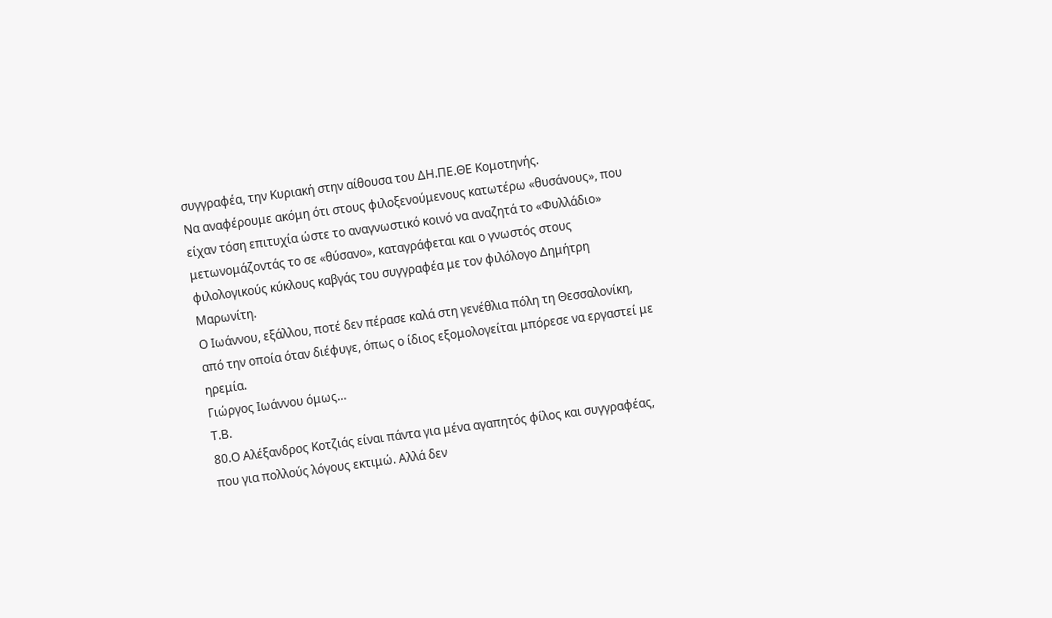συγγραφέα, την Κυριακή στην αίθουσα του ΔΗ.ΠΕ.ΘΕ Κομοτηνής.
Να αναφέρουμε ακόμη ότι στους φιλοξενούμενους κατωτέρω «θυσάνους», που είχαν τόση επιτυχία ώστε το αναγνωστικό κοινό να αναζητά το «Φυλλάδιο» μετωνομάζοντάς το σε «θύσανο», καταγράφεται και ο γνωστός στους φιλολογικούς κύκλους καβγάς του συγγραφέα με τον φιλόλογο Δημήτρη Μαρωνίτη.
Ο Ιωάννου, εξάλλου, ποτέ δεν πέρασε καλά στη γενέθλια πόλη τη Θεσσαλονίκη, από την οποία όταν διέφυγε, όπως ο ίδιος εξομολογείται μπόρεσε να εργαστεί με ηρεμία.
Γιώργος Ιωάννου όμως…
Τ.Β.
80.Ο Αλέξανδρος Κοτζιάς είναι πάντα για μένα αγαπητός φίλος και συγγραφέας, που για πολλούς λόγους εκτιμώ. Αλλά δεν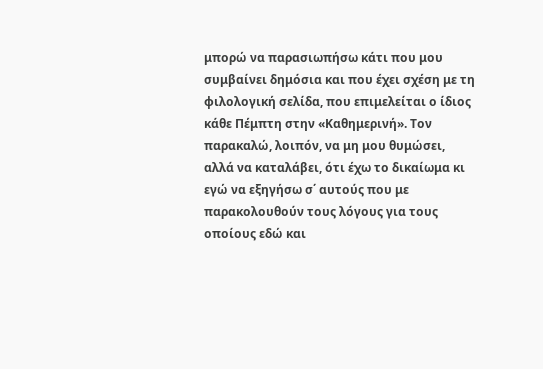μπορώ να παρασιωπήσω κάτι που μου συμβαίνει δημόσια και που έχει σχέση με τη φιλολογική σελίδα, που επιμελείται ο ίδιος κάθε Πέμπτη στην «Καθημερινή». Τον παρακαλώ, λοιπόν, να μη μου θυμώσει, αλλά να καταλάβει, ότι έχω το δικαίωμα κι εγώ να εξηγήσω σ΄ αυτούς που με παρακολουθούν τους λόγους για τους οποίους εδώ και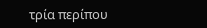τρία περίπου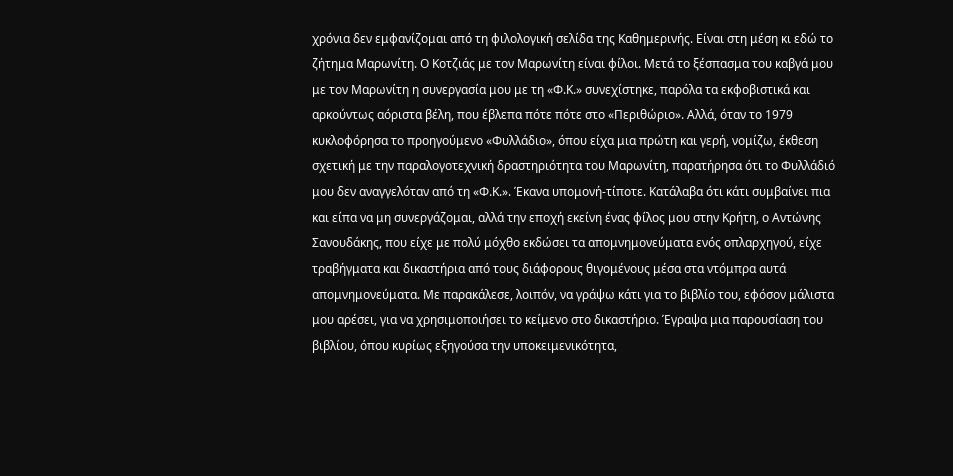χρόνια δεν εμφανίζομαι από τη φιλολογική σελίδα της Καθημερινής. Είναι στη μέση κι εδώ το ζήτημα Μαρωνίτη. Ο Κοτζιάς με τον Μαρωνίτη είναι φίλοι. Μετά το ξέσπασμα του καβγά μου με τον Μαρωνίτη η συνεργασία μου με τη «Φ.Κ.» συνεχίστηκε, παρόλα τα εκφοβιστικά και αρκούντως αόριστα βέλη, που έβλεπα πότε πότε στο «Περιθώριο». Αλλά, όταν το 1979 κυκλοφόρησα το προηγούμενο «Φυλλάδιο», όπου είχα μια πρώτη και γερή, νομίζω, έκθεση σχετική με την παραλογοτεχνική δραστηριότητα του Μαρωνίτη, παρατήρησα ότι το Φυλλάδιό μου δεν αναγγελόταν από τη «Φ.Κ.». Έκανα υπομονή-τίποτε. Κατάλαβα ότι κάτι συμβαίνει πια και είπα να μη συνεργάζομαι, αλλά την εποχή εκείνη ένας φίλος μου στην Κρήτη, ο Αντώνης Σανουδάκης, που είχε με πολύ μόχθο εκδώσει τα απομνημονεύματα ενός οπλαρχηγού, είχε τραβήγματα και δικαστήρια από τους διάφορους θιγομένους μέσα στα ντόμπρα αυτά απομνημονεύματα. Με παρακάλεσε, λοιπόν, να γράψω κάτι για το βιβλίο του, εφόσον μάλιστα μου αρέσει, για να χρησιμοποιήσει το κείμενο στο δικαστήριο. Έγραψα μια παρουσίαση του βιβλίου, όπου κυρίως εξηγούσα την υποκειμενικότητα,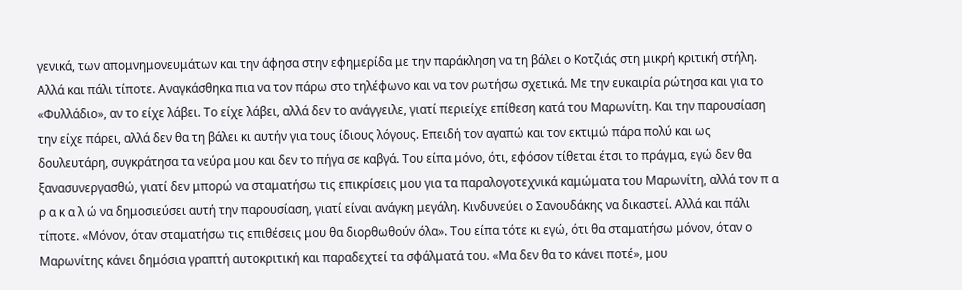γενικά, των απομνημονευμάτων και την άφησα στην εφημερίδα με την παράκληση να τη βάλει ο Κοτζιάς στη μικρή κριτική στήλη. Αλλά και πάλι τίποτε. Αναγκάσθηκα πια να τον πάρω στο τηλέφωνο και να τον ρωτήσω σχετικά. Με την ευκαιρία ρώτησα και για το «Φυλλάδιο», αν το είχε λάβει. Το είχε λάβει, αλλά δεν το ανάγγειλε, γιατί περιείχε επίθεση κατά του Μαρωνίτη. Και την παρουσίαση την είχε πάρει, αλλά δεν θα τη βάλει κι αυτήν για τους ίδιους λόγους. Επειδή τον αγαπώ και τον εκτιμώ πάρα πολύ και ως δουλευτάρη, συγκράτησα τα νεύρα μου και δεν το πήγα σε καβγά. Του είπα μόνο, ότι, εφόσον τίθεται έτσι το πράγμα, εγώ δεν θα ξανασυνεργασθώ, γιατί δεν μπορώ να σταματήσω τις επικρίσεις μου για τα παραλογοτεχνικά καμώματα του Μαρωνίτη, αλλά τον π α ρ α κ α λ ώ να δημοσιεύσει αυτή την παρουσίαση, γιατί είναι ανάγκη μεγάλη. Κινδυνεύει ο Σανουδάκης να δικαστεί. Αλλά και πάλι τίποτε. «Μόνον, όταν σταματήσω τις επιθέσεις μου θα διορθωθούν όλα». Του είπα τότε κι εγώ, ότι θα σταματήσω μόνον, όταν ο Μαρωνίτης κάνει δημόσια γραπτή αυτοκριτική και παραδεχτεί τα σφάλματά του. «Μα δεν θα το κάνει ποτέ», μου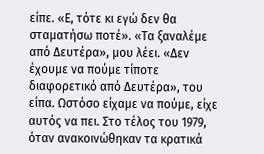είπε. «Ε, τότε κι εγώ δεν θα σταματήσω ποτέ». «Τα ξαναλέμε από Δευτέρα», μου λέει. «Δεν έχουμε να πούμε τίποτε διαφορετικό από Δευτέρα», του είπα. Ωστόσο είχαμε να πούμε, είχε αυτός να πει. Στο τέλος του 1979, όταν ανακοινώθηκαν τα κρατικά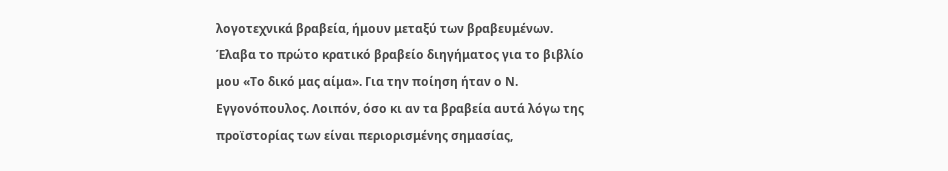λογοτεχνικά βραβεία, ήμουν μεταξύ των βραβευμένων. Έλαβα το πρώτο κρατικό βραβείο διηγήματος για το βιβλίο μου «Το δικό μας αίμα». Για την ποίηση ήταν ο Ν. Εγγονόπουλος. Λοιπόν, όσο κι αν τα βραβεία αυτά λόγω της προϊστορίας των είναι περιορισμένης σημασίας,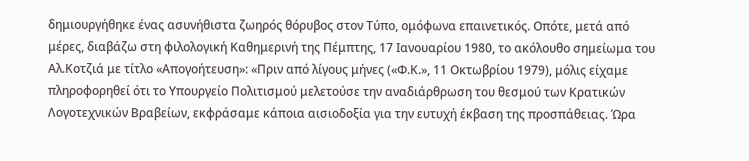δημιουργήθηκε ένας ασυνήθιστα ζωηρός θόρυβος στον Τύπο, ομόφωνα επαινετικός. Οπότε, μετά από μέρες, διαβάζω στη φιλολογική Καθημερινή της Πέμπτης, 17 Ιανουαρίου 1980, το ακόλουθο σημείωμα του Αλ.Κοτζιά με τίτλο «Απογοήτευση»: «Πριν από λίγους μήνες («Φ.Κ.», 11 Οκτωβρίου 1979), μόλις είχαμε πληροφορηθεί ότι το Υπουργείο Πολιτισμού μελετούσε την αναδιάρθρωση του θεσμού των Κρατικών Λογοτεχνικών Βραβείων, εκφράσαμε κάποια αισιοδοξία για την ευτυχή έκβαση της προσπάθειας. Ώρα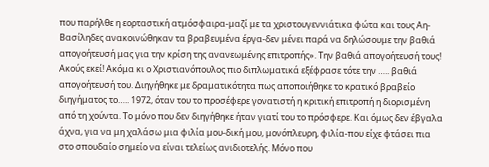που παρήλθε η εορταστική ατμόσφαιρα-μαζί με τα χριστουγεννιάτικα φώτα και τους Αη-Βασίληδες ανακοινώθηκαν τα βραβευμένα έργα-δεν μένει παρά να δηλώσουμε την βαθιά απογοήτευσή μας για την κρίση της ανανεωμένης επιτροπής». Την βαθιά απογοήτευσή τους! Ακούς εκεί! Ακόμα κι ο Χριστιανόπουλος πιο διπλωματικά εξέφρασε τότε την ….. βαθιά απογοήτευσή του. Διηγήθηκε με δραματικότητα πως αποποιήθηκε το κρατικό βραβείο διηγήματος το….. 1972, όταν του το προσέφερε γονατιστή η κριτική επιτροπή η διορισμένη από τη χούντα. Το μόνο που δεν διηγήθηκε ήταν γιατί του το πρόσφερε. Και όμως δεν έβγαλα άχνα, για να μη χαλάσω μια φιλία μου-δική μου, μονόπλευρη, φιλία-που είχε φτάσει πια στο σπουδαίο σημείο να είναι τελείως ανιδιοτελής. Μόνο που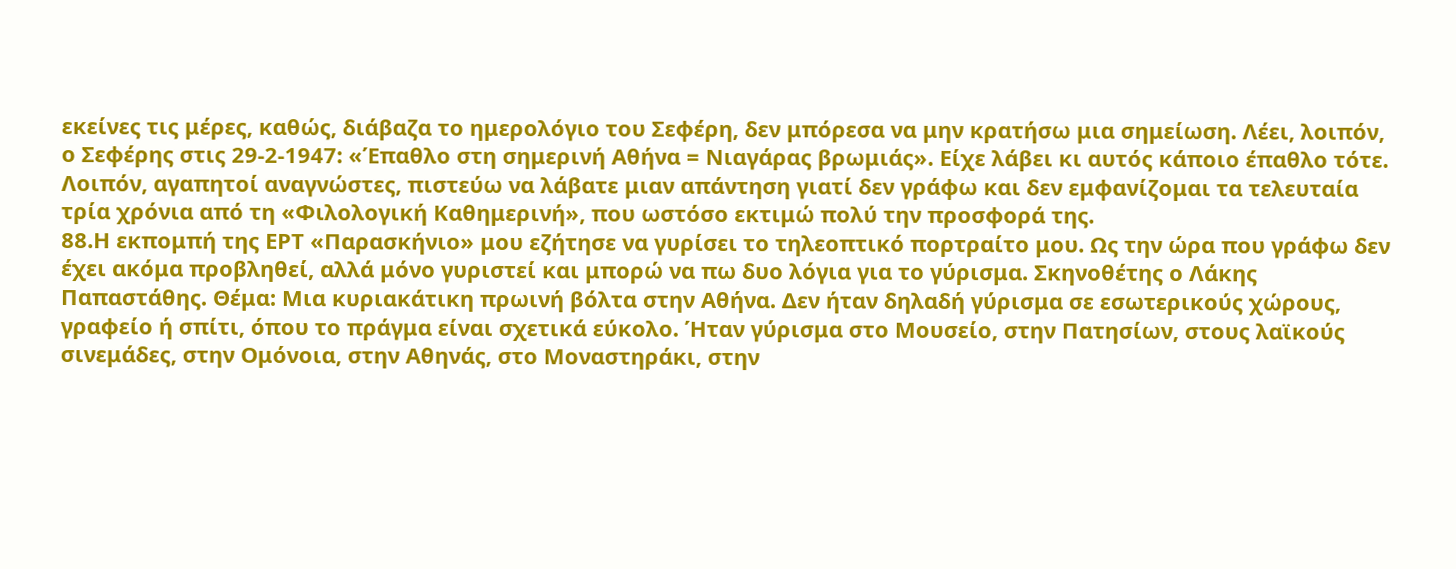εκείνες τις μέρες, καθώς, διάβαζα το ημερολόγιο του Σεφέρη, δεν μπόρεσα να μην κρατήσω μια σημείωση. Λέει, λοιπόν, ο Σεφέρης στις 29-2-1947: «Έπαθλο στη σημερινή Αθήνα = Νιαγάρας βρωμιάς». Είχε λάβει κι αυτός κάποιο έπαθλο τότε. Λοιπόν, αγαπητοί αναγνώστες, πιστεύω να λάβατε μιαν απάντηση γιατί δεν γράφω και δεν εμφανίζομαι τα τελευταία τρία χρόνια από τη «Φιλολογική Καθημερινή», που ωστόσο εκτιμώ πολύ την προσφορά της.
88.Η εκπομπή της ΕΡΤ «Παρασκήνιο» μου εζήτησε να γυρίσει το τηλεοπτικό πορτραίτο μου. Ως την ώρα που γράφω δεν έχει ακόμα προβληθεί, αλλά μόνο γυριστεί και μπορώ να πω δυο λόγια για το γύρισμα. Σκηνοθέτης ο Λάκης Παπαστάθης. Θέμα: Μια κυριακάτικη πρωινή βόλτα στην Αθήνα. Δεν ήταν δηλαδή γύρισμα σε εσωτερικούς χώρους, γραφείο ή σπίτι, όπου το πράγμα είναι σχετικά εύκολο. Ήταν γύρισμα στο Μουσείο, στην Πατησίων, στους λαϊκούς σινεμάδες, στην Ομόνοια, στην Αθηνάς, στο Μοναστηράκι, στην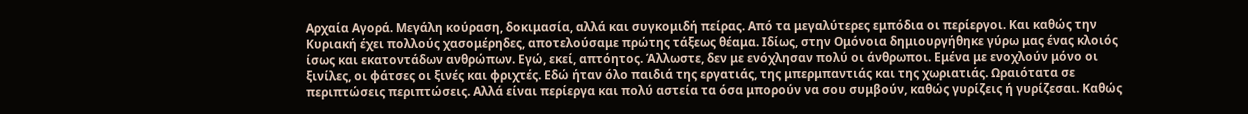Αρχαία Αγορά. Μεγάλη κούραση, δοκιμασία, αλλά και συγκομιδή πείρας. Από τα μεγαλύτερες εμπόδια οι περίεργοι. Και καθώς την Κυριακή έχει πολλούς χασομέρηδες, αποτελούσαμε πρώτης τάξεως θέαμα. Ιδίως, στην Ομόνοια δημιουργήθηκε γύρω μας ένας κλοιός ίσως και εκατοντάδων ανθρώπων. Εγώ, εκεί, απτόητος. Άλλωστε, δεν με ενόχλησαν πολύ οι άνθρωποι. Εμένα με ενοχλούν μόνο οι ξινίλες, οι φάτσες οι ξινές και φριχτές. Εδώ ήταν όλο παιδιά της εργατιάς, της μπερμπαντιάς και της χωριατιάς. Ωραιότατα σε περιπτώσεις περιπτώσεις. Αλλά είναι περίεργα και πολύ αστεία τα όσα μπορούν να σου συμβούν, καθώς γυρίζεις ή γυρίζεσαι. Καθώς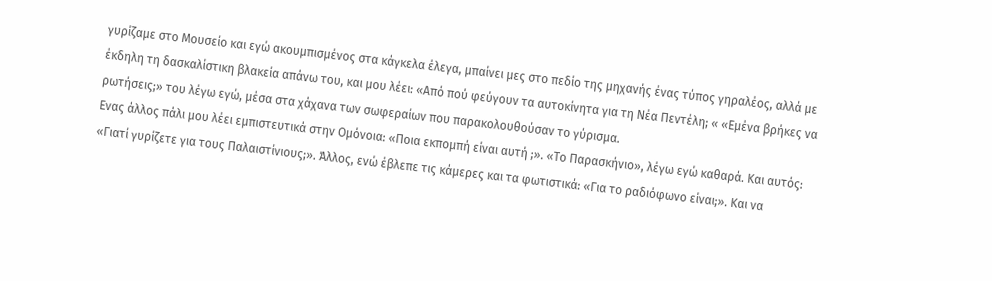γυρίζαμε στο Μουσείο και εγώ ακουμπισμένος στα κάγκελα έλεγα, μπαίνει μες στο πεδίο της μηχανής ένας τύπος γηραλέος, αλλά με έκδηλη τη δασκαλίστικη βλακεία απάνω του, και μου λέει: «Από πού φεύγουν τα αυτοκίνητα για τη Νέα Πεντέλη; « «Εμένα βρήκες να ρωτήσεις;» του λέγω εγώ, μέσα στα χάχανα των σωφεραίων που παρακολουθούσαν το γύρισμα.
Ενας άλλος πάλι μου λέει εμπιστευτικά στην Ομόνοια: «Ποια εκπομπή είναι αυτή ;». «Το Παρασκήνιο», λέγω εγώ καθαρά. Και αυτός: «Γιατί γυρίζετε για τους Παλαιστίνιους;». Άλλος, ενώ έβλεπε τις κάμερες και τα φωτιστικά: «Για το ραδιόφωνο είναι;». Και να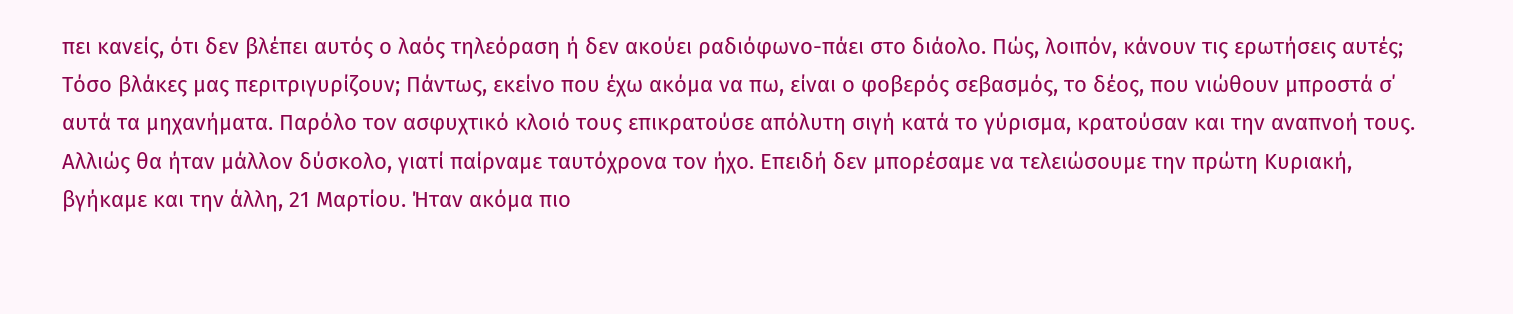πει κανείς, ότι δεν βλέπει αυτός ο λαός τηλεόραση ή δεν ακούει ραδιόφωνο-πάει στο διάολο. Πώς, λοιπόν, κάνουν τις ερωτήσεις αυτές; Τόσο βλάκες μας περιτριγυρίζουν; Πάντως, εκείνο που έχω ακόμα να πω, είναι ο φοβερός σεβασμός, το δέος, που νιώθουν μπροστά σ΄ αυτά τα μηχανήματα. Παρόλο τον ασφυχτικό κλοιό τους επικρατούσε απόλυτη σιγή κατά το γύρισμα, κρατούσαν και την αναπνοή τους. Αλλιώς θα ήταν μάλλον δύσκολο, γιατί παίρναμε ταυτόχρονα τον ήχο. Επειδή δεν μπορέσαμε να τελειώσουμε την πρώτη Κυριακή, βγήκαμε και την άλλη, 21 Μαρτίου. Ήταν ακόμα πιο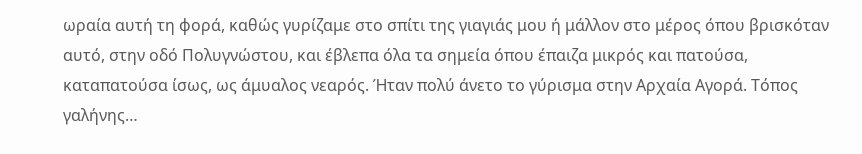ωραία αυτή τη φορά, καθώς γυρίζαμε στο σπίτι της γιαγιάς μου ή μάλλον στο μέρος όπου βρισκόταν αυτό, στην οδό Πολυγνώστου, και έβλεπα όλα τα σημεία όπου έπαιζα μικρός και πατούσα, καταπατούσα ίσως, ως άμυαλος νεαρός. Ήταν πολύ άνετο το γύρισμα στην Αρχαία Αγορά. Τόπος γαλήνης…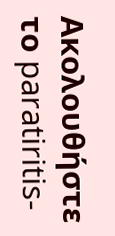Ακολουθήστε το paratiritis-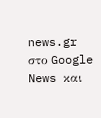news.gr στο Google News και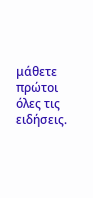μάθετε πρώτοι όλες τις ειδήσεις.